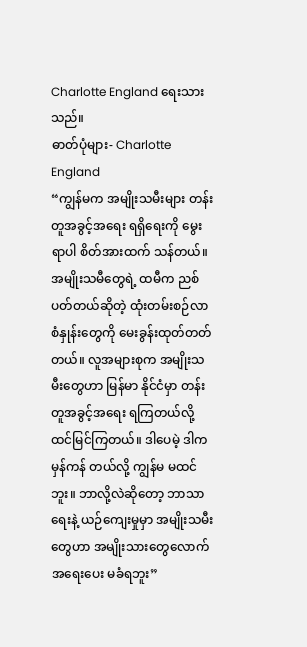Charlotte England ရေးသားသည်။
ဓာတ်ပုံများ- Charlotte England
“ကျွန်မက အမျိုးသမီးများ တန်းတူအခွင့်အရေး ရရှိရေးကို မွေးရာပါ စိတ်အားထက် သန်တယ်။ အမျိုးသမီတွေရဲ့ ထမီက ညစ်ပတ်တယ်ဆိုတဲ့ ထုံးတမ်းစဉ်လာ စံနှုန်းတွေကို မေးခွန်းထုတ်တတ်တယ်။ လူအများစုက အမျိုးသမီးတွေဟာ မြန်မာ နိုင်ငံမှာ တန်းတူအခွင့်အရေး ရကြတယ်လို့ ထင်မြင်ကြတယ်။ ဒါပေမဲ့ ဒါက မှန်ကန် တယ်လို့ ကျွန်မ မထင်ဘူး။ ဘာလို့လဲဆိုတော့ ဘာသာရေးနဲ့ ယဉ်ကျေးမှုမှာ အမျိုးသမီးတွေဟာ အမျိုးသားတွေလောက် အရေးပေး မခံရဘူး”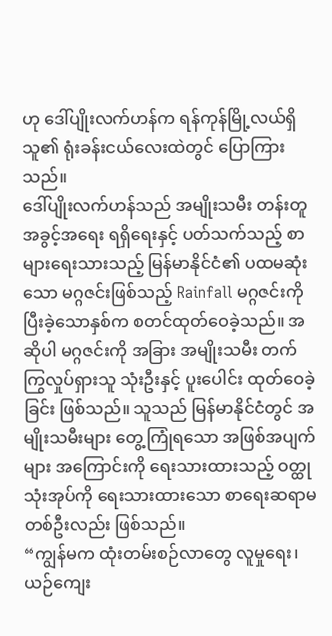ဟု ဒေါ်ပျိုးလက်ဟန်က ရန်ကုန်မြို့လယ်ရှိ သူ၏ ရုံးခန်းငယ်လေးထဲတွင် ပြောကြားသည်။
ဒေါ်ပျိုးလက်ဟန်သည် အမျိုးသမီး တန်းတူအခွင့်အရေး ရရှိရေးနှင့် ပတ်သက်သည့် စာများရေးသားသည့် မြန်မာနိုင်ငံ၏ ပထမဆုံးသော မဂ္ဂဇင်းဖြစ်သည့် Rainfall မဂ္ဂဇင်းကို ပြီးခဲ့သောနှစ်က စတင်ထုတ်ဝေခဲ့သည်။ အဆိုပါ မဂ္ဂဇင်းကို အခြား အမျိုးသမီး တက်ကြွလှုပ်ရှားသူ သုံးဦးနှင့် ပူးပေါင်း ထုတ်ဝေခဲ့ခြင်း ဖြစ်သည်။ သူသည် မြန်မာနိုင်ငံတွင် အမျိုးသမီးများ တွေ့ကြုံရသော အဖြစ်အပျက်များ အကြောင်းကို ရေးသားထားသည့် ဝတ္ထုသုံးအုပ်ကို ရေးသားထားသော စာရေးဆရာမတစ်ဦးလည်း ဖြစ်သည်။
“ကျွန်မက ထုံးတမ်းစဉ်လာတွေ လူမှုရေး၊ ယဉ်ကျေး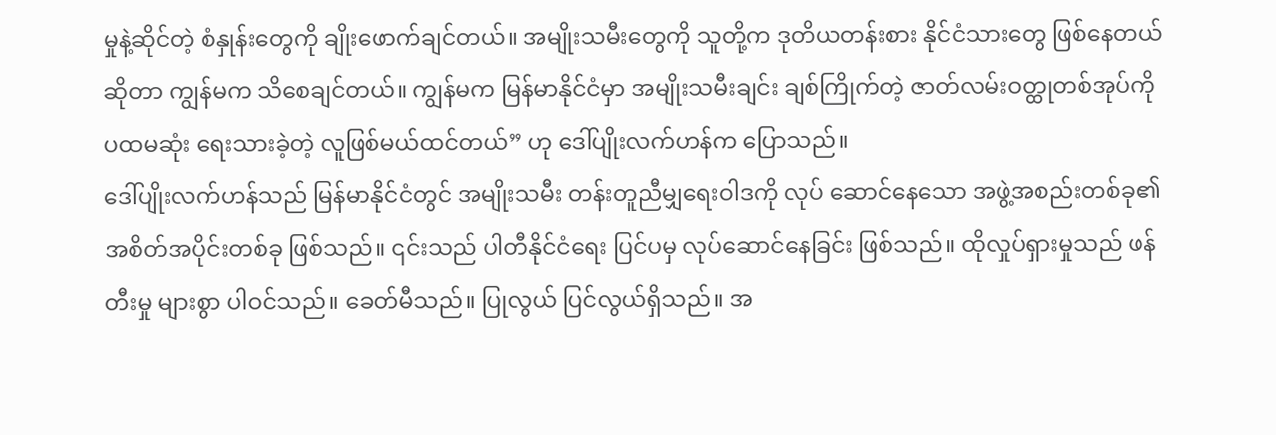မှုနဲ့ဆိုင်တဲ့ စံနှုန်းတွေကို ချိုးဖောက်ချင်တယ်။ အမျိုးသမီးတွေကို သူတို့က ဒုတိယတန်းစား နိုင်ငံသားတွေ ဖြစ်နေတယ်ဆိုတာ ကျွန်မက သိစေချင်တယ်။ ကျွန်မက မြန်မာနိုင်ငံမှာ အမျိုးသမီးချင်း ချစ်ကြိုက်တဲ့ ဇာတ်လမ်းဝတ္ထုတစ်အုပ်ကို ပထမဆုံး ရေးသားခဲ့တဲ့ လူဖြစ်မယ်ထင်တယ်” ဟု ဒေါ်ပျိုးလက်ဟန်က ပြောသည်။
ဒေါ်ပျိုးလက်ဟန်သည် မြန်မာနိုင်ငံတွင် အမျိုးသမီး တန်းတူညီမျှရေးဝါဒကို လုပ် ဆောင်နေသော အဖွဲ့အစည်းတစ်ခု၏ အစိတ်အပိုင်းတစ်ခု ဖြစ်သည်။ ၎င်းသည် ပါတီနိုင်ငံရေး ပြင်ပမှ လုပ်ဆောင်နေခြင်း ဖြစ်သည်။ ထိုလှုပ်ရှားမှုသည် ဖန်တီးမှု များစွာ ပါဝင်သည်။ ခေတ်မီသည်။ ပြုလွယ် ပြင်လွယ်ရှိသည်။ အ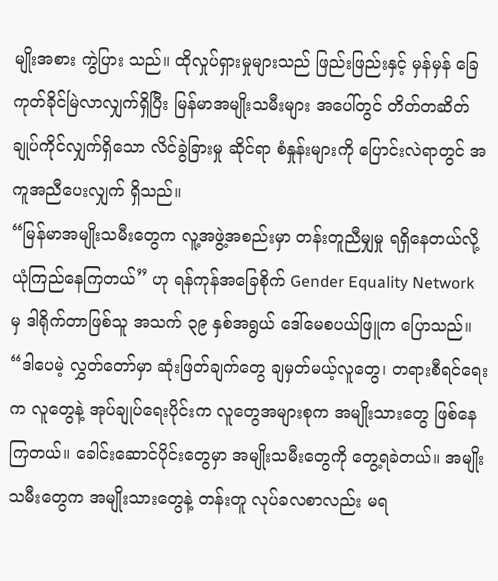မျိုးအစား ကွဲပြား သည်။ ထိုလှုပ်ရှားမှုများသည် ဖြည်းဖြည်းနှင့် မှန်မှန် ခြေကုတ်ခိုင်မြဲလာလျှက်ရှိပြီး မြန်မာအမျိုးသမီးများ အပေါ်တွင် တိတ်တဆိတ် ချုပ်ကိုင်လျှက်ရှိသော လိင်ခွဲခြားမှု ဆိုင်ရာ စံနှုန်းများကို ပြောင်းလဲရာတွင် အကူအညီပေးလျှက် ရှိသည်။
“မြန်မာအမျိုးသမီးတွေက လူ့အဖွဲ့အစည်းမှာ တန်းတူညီမျှမှု ရရှိနေတယ်လို့ ယုံကြည်နေကြတယ်” ဟု ရန်ကုန်အခြေစိုက် Gender Equality Network မှ ဒါရိုက်တာဖြစ်သူ အသက် ၃၉ နှစ်အရွယ် ဒေါ်မေစပယ်ဖြူက ပြောသည်။
“ဒါပေမဲ့ လွှတ်တော်မှာ ဆုံးဖြတ်ချက်တွေ ချမှတ်မယ့်လူတွေ၊ တရားစီရင်ရေးက လူတွေနဲ့ အုပ်ချုပ်ရေးပိုင်းက လူတွေအများစုက အမျိုးသားတွေ ဖြစ်နေကြတယ်။ ခေါင်းဆောင်ပိုင်းတွေမှာ အမျိုးသမီးတွေကို တွေ့ရခဲတယ်။ အမျိုးသမီးတွေက အမျိုးသားတွေနဲ့ တန်းတူ လုပ်ခလစာလည်း မရ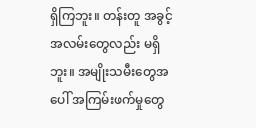ရှိကြဘူး။ တန်းတူ အခွင့်အလမ်းတွေလည်း မရှိဘူး။ အမျိုးသမီးတွေအပေါ် အကြမ်းဖက်မှုတွေ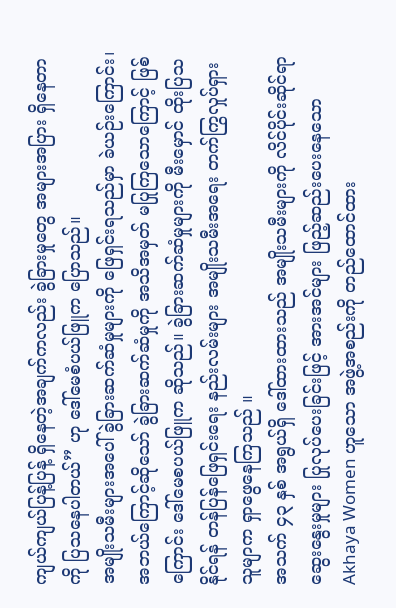ကျယ်ကျယ်ပြန့်ပြန့် ရှိနေတဲ့အချက်ကလည်း ခွဲခြားမှုတွေ အများအပြား ရှိနေတာကို ပြသနေပါတယ်” ဟု ဒေါ်မေစံပယ်ဖြူက ပြောသည်။
အမျိုးသမီးများအပေါ် ခွဲခြားဆက်ဆံမှုများကို ဖြေရှင်းရသည်မှာ ခဲယဉ်းကြောင်း၊ အဘယ်ကြောင့်ဆိုသော် ခွဲခြားဆက်ဆံမှုကို အသိအမှတ် မပြုကြသောကြောင့် ဖြစ်ကြောင်း ဒေါ်မေစပယ်ဖြူက ဆိုသည်။ ခွဲခြားဆက်ဆံမှုများကို မီးမှောင် ထိုးပြသနိုင်ရန် တန်ပြန်ဖြေရှင်းရေး နည်းလမ်းများ အမျိုးသမီးအရေး တက်ကြွလှုပ်ရှားသူမျာက ရှာဖွေနေကြသည် ။
အသက် ၄၃ နှစ် အရွယ်ရှိ ဒေါ်ထားထားသည် အမျိုးသမီးများကို လိင်ပိုင်းဆိုင်ရာ ဆွေးနွေးမှုများ ပြုလုပ်ပေးခြင်းဖြင့် အားအင်များ ဖြည့်ဆည်းပေးနေသော Akhaya Women ဟူသော အဖွဲ့အစည်းကို တည်ထောင်ထား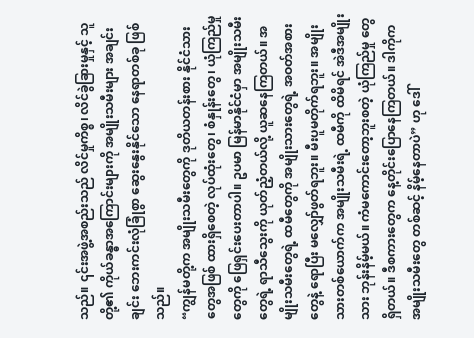သည်။ ၎င်းအဖွဲ့အစည်းသည် လိင်မှုကိစ္စ၊ လိင်ခွဲခြားမှုနှင့် သူတို့၏ ကိုယ်ခန္ဓာအကြောင်းများကို အမျိုးသမီးများ အချင်းချင်း ဘေးကင်းလုံခြုံစွာ ဆွေးနွေးနိုင်သော နေရာတစ်ခု ဖြစ်သည်။
“ကျွန်မတို့က အမျိုးသမီးတွေကို ဒုတိယတန်းစား နိုင်ငံသားတွေအဖြစ် ထားရှိစေတဲ့ လုပ်ထုံးတွေ၊ စံနှုန်းတွေ၊ ယုံကြည်မှုတွေကို ဖြေရှင်းပေးတာပါ။ ဥပမာ မြန်မာနိုင်ငံမှာ အမျိုးသမီးတွေရဲ့ ရာသီသွေးကို ယုတ်ညံ့တယ်လို့ ယူဆနေကြတယ်။ အမျိုးသမီးတွေရဲ့ ထမီတွေကို အမျိုးသားတွေရဲ့ အဝတ်အစားတွေနဲ့ ရောပြီး မလျှော်ဖွတ်ရဘူး။ မီးပူမတိုက်ရဘူး။ အမျိုးသားတစ်ယောက်က အမျိုးသမီးရဲ့ ထမီကို ထိမိရင် အဲဒီအမျိုးသား ဘုန်းနိမ့်မယ်။ ကံမကောင်းတော့ဘူးစတဲ့ ယုံကြည်မှု တွေရှိတယ်။ ဒီစကားတွေက နေ့တိုင်းပြောနေကြတယ်။ ဒါကိုက အမျိုးသမီးတွေ တစ်ဆင့် နိမ့်နေတာပဲ” ဟု ဒေါ်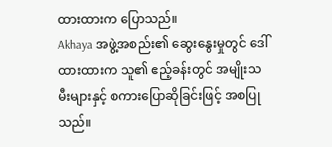ထားထားက ပြောသည်။
Akhaya အဖွဲ့အစည်း၏ ဆွေးနွေးမှုတွင် ဒေါ်ထားထားက သူ၏ ဧည့်ခန်းတွင် အမျိုးသမီးများနှင့် စကားပြောဆိုခြင်းဖြင့် အစပြုသည်။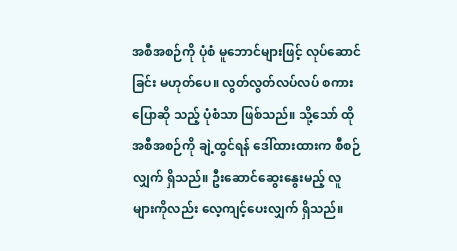အစီအစဉ်ကို ပုံစံ မူဘောင်များဖြင့် လုပ်ဆောင်ခြင်း မဟုတ်ပေ။ လွတ်လွတ်လပ်လပ် စကားပြောဆို သည့် ပုံစံသာ ဖြစ်သည်။ သို့သော် ထိုအစီအစဉ်ကို ချဲ့ထွင်ရန် ဒေါ်ထားထားက စီစဉ်လျှက် ရှိသည်။ ဦးဆောင်ဆွေးနွေးမည့် လူများကိုလည်း လေ့ကျင့်ပေးလျှက် ရှိသည်။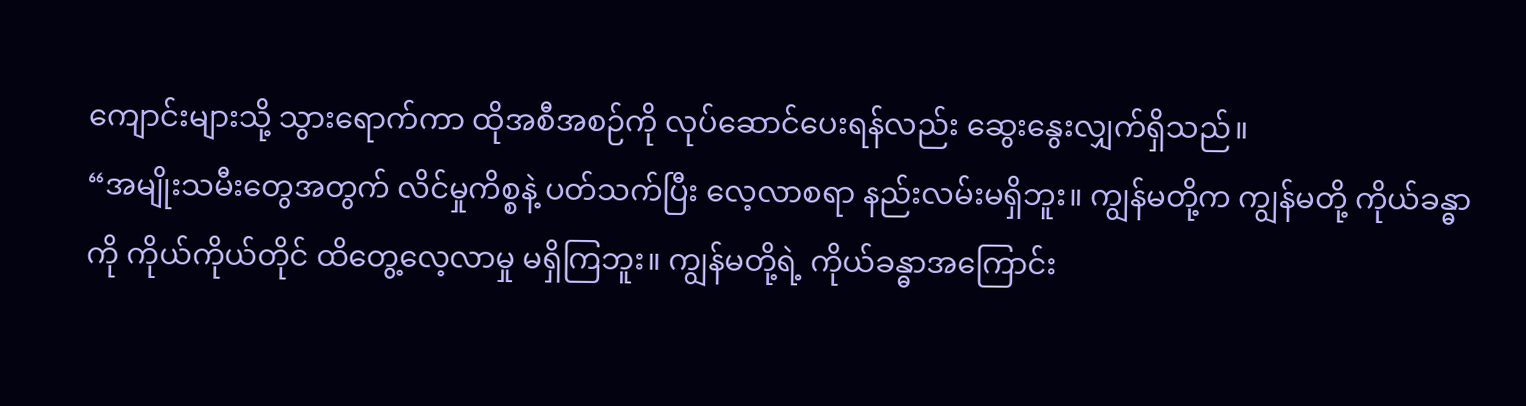ကျောင်းများသို့ သွားရောက်ကာ ထိုအစီအစဉ်ကို လုပ်ဆောင်ပေးရန်လည်း ဆွေးနွေးလျှက်ရှိသည်။
“အမျိုးသမီးတွေအတွက် လိင်မှုကိစ္စနဲ့ ပတ်သက်ပြီး လေ့လာစရာ နည်းလမ်းမရှိဘူး။ ကျွန်မတို့က ကျွန်မတို့ ကိုယ်ခန္ဓာကို ကိုယ်ကိုယ်တိုင် ထိတွေ့လေ့လာမှု မရှိကြဘူး။ ကျွန်မတို့ရဲ့ ကိုယ်ခန္ဓာအကြောင်း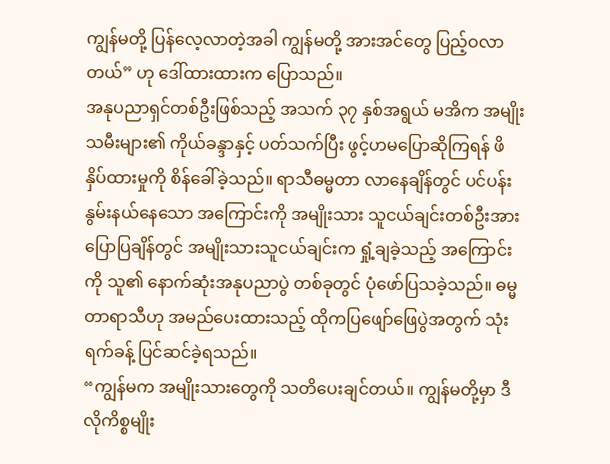ကျွန်မတို့ ပြန်လေ့လာတဲ့အခါ ကျွန်မတို့ အားအင်တွေ ပြည့်ဝလာတယ်” ဟု ဒေါ်ထားထားက ပြောသည်။
အနုပညာရှင်တစ်ဦးဖြစ်သည့် အသက် ၃၇ နှစ်အရွယ် မအိက အမျိုးသမီးများ၏ ကိုယ်ခန္ဒာနှင့် ပတ်သက်ပြီး ဖွင့်ဟမပြောဆိုကြရန် ဖိနှိပ်ထားမှုကို စိန်ခေါ်ခဲ့သည်။ ရာသီဓမ္မတာ လာနေချိန်တွင် ပင်ပန်းနွမ်းနယ်နေသော အကြောင်းကို အမျိုးသား သူငယ်ချင်းတစ်ဦးအား ပြောပြချိန်တွင် အမျိုးသားသူငယ်ချင်းက ရှုံ့ချခဲ့သည့် အကြောင်းကို သူ၏ နောက်ဆုံးအနုပညာပွဲ တစ်ခုတွင် ပုံဖော်ပြသခဲ့သည်။ ဓမ္မတာရာသီဟု အမည်ပေးထားသည့် ထိုကပြဖျော်ဖြေပွဲအတွက် သုံးရက်ခန့် ပြင်ဆင်ခဲ့ရသည်။
“ကျွန်မက အမျိုးသားတွေကို သတိပေးချင်တယ်။ ကျွန်မတို့မှာ ဒီလိုကိစ္စမျိုး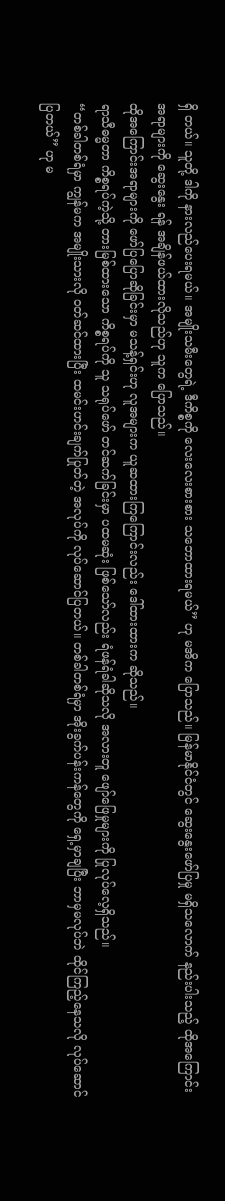ရှိ တယ်။ သူတို့ ဒါကို နားလည်ပေးရမယ်။ အမျိုးသမီးတွေရဲ့ ဒီကိစ္စကို လေးလေးစားစား သဘောထားရမယ်” ဟု မအိက ပြောသည်။ မြန်မာနိုင်ငံတွင် ဆွေးနွေးဖော်ပြမှု မရှိသလောက် နည်းပါးသည့် ထိုအကြောင်းအရာများကို ဆွေးနွေး ရန် အချိန်ဖယ်ထားလိုသည်ဟု သူက ပြောသည်။
ထိုအကြောင်းအရာများကို ဖော်ပြပြောဆိုခြင်းမှာ မသန့်ရှင်းဟု လူအများက ယူဆထားကြကြောင်းလည်း ဒေါ်ထားထားက ဆိုသည်။
ရာသီဓမ္မတာ ကိစ္စရပ်ကဲ့သို့ တားမြစ်ထားသော ကိစ္စရပ်ကို သူ သရုပ်ဖော် တင်ဆက်ခြင်းမှာ ပထမဆုံး ဖြစ်သော်လည်း ရံဖန်ရံခါဆိုသလို အလားတူ ဖျော်ဖြေမှုများကို ပြုလုပ်လေ့ရှိသည်။
“တစ်ခါတစ်ရံမှာ ကျွန်မက အမျိုးသားလို ဝတ်ဆင်ထားပြီး ထမင်းဟင်းချက်ပြုတ်တဲ့ အလုပ်ကို လုပ်ဆောင်ပြတယ်။ တစ်ခါတစ်ရံမှာ အိုးခွက်ပန်းကန်တွေကို ရှေ့မှာချပြီး ဘာမှမလုပ်ဘဲ ထိုင်ကြည့်နေသလို လုပ်ဆောင်ပြတယ်” ဟု မ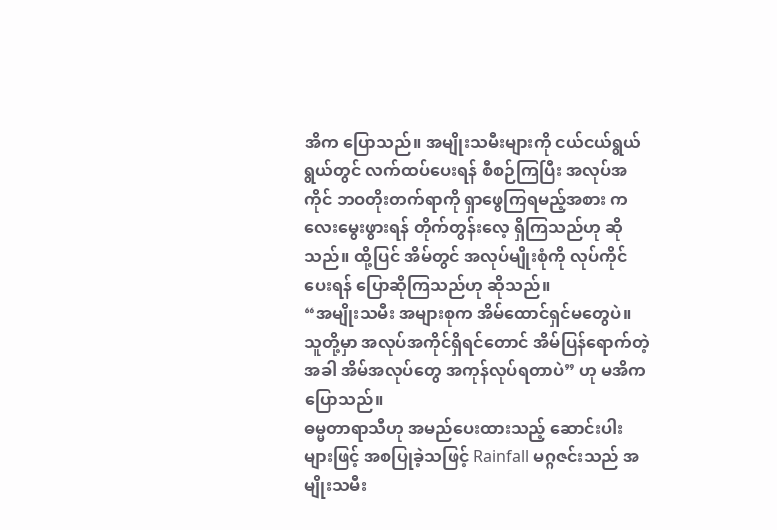အိက ပြောသည်။ အမျိုးသမီးများကို ငယ်ငယ်ရွယ်ရွယ်တွင် လက်ထပ်ပေးရန် စီစဉ်ကြပြီး အလုပ်အကိုင် ဘဝတိုးတက်ရာကို ရှာဖွေကြရမည့်အစား ကလေးမွေးဖွားရန် တိုက်တွန်းလေ့ ရှိကြသည်ဟု ဆိုသည်။ ထို့ပြင် အိမ်တွင် အလုပ်မျိုးစုံကို လုပ်ကိုင်ပေးရန် ပြောဆိုကြသည်ဟု ဆိုသည်။
“အမျိုးသမီး အများစုက အိမ်ထောင်ရှင်မတွေပဲ။ သူတို့မှာ အလုပ်အကိုင်ရှိရင်တောင် အိမ်ပြန်ရောက်တဲ့အခါ အိမ်အလုပ်တွေ အကုန်လုပ်ရတာပဲ” ဟု မအိက ပြောသည်။
ဓမ္မတာရာသီဟု အမည်ပေးထားသည့် ဆောင်းပါးများဖြင့် အစပြုခဲ့သဖြင့် Rainfall မဂ္ဂဇင်းသည် အမျိုးသမီး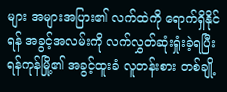များ အများအပြား၏ လက်ထဲကို ရောက်ရှိနိုင်ရန် အခွင့်အလမ်းကို လက်လွှတ်ဆုံးရှုံးခဲ့ရပြီး ရန်ကုန်မြို့၏ အခွင့်ထူးခံ လူတန်းစား တစ်ချို့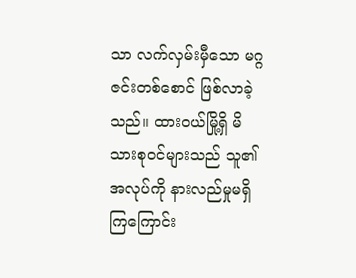သာ လက်လှမ်းမှီသော မဂ္ဂဇင်းတစ်စောင် ဖြစ်လာခဲ့သည်။ ထားဝယ်မြို့ရှိ မိသားစုဝင်များသည် သူ၏ အလုပ်ကို နားလည်မှုမရှိကြကြောင်း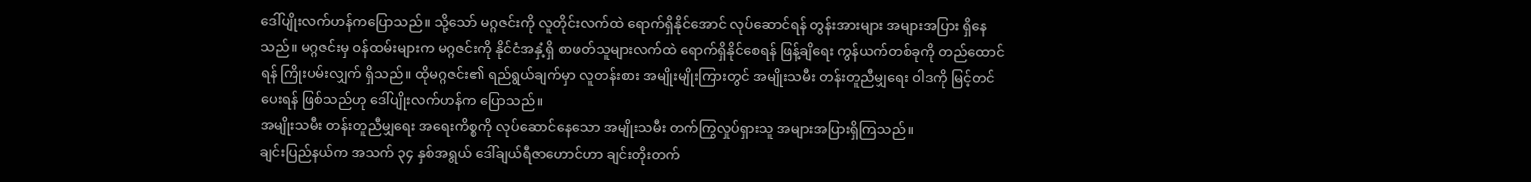ဒေါ်ပျိုးလက်ဟန်ကပြောသည်။ သို့သော် မဂ္ဂဇင်းကို လူတိုင်းလက်ထဲ ရောက်ရှိနိုင်အောင် လုပ်ဆောင်ရန် တွန်းအားများ အများအပြား ရှိနေသည်။ မဂ္ဂဇင်းမှ ဝန်ထမ်းများက မဂ္ဂဇင်းကို နိုင်ငံအနှံ့ရှိ စာဖတ်သူများလက်ထဲ ရောက်ရှိနိုင်စေရန် ဖြန့်ချိရေး ကွန်ယက်တစ်ခုကို တည်ထောင်ရန် ကြိုးပမ်းလျှက် ရှိသည်။ ထိုမဂ္ဂဇင်း၏ ရည်ရွယ်ချက်မှာ လူတန်းစား အမျိုးမျိုးကြားတွင် အမျိုးသမီး တန်းတူညီမျှရေး ဝါဒကို မြင့်တင်ပေးရန် ဖြစ်သည်ဟု ဒေါ်ပျိုးလက်ဟန်က ပြောသည်။
အမျိုးသမီး တန်းတူညီမျှရေး အရေးကိစ္စကို လုပ်ဆောင်နေသော အမျိုးသမီး တက်ကြွလှုပ်ရှားသူ အများအပြားရှိကြသည်။
ချင်းပြည်နယ်က အသက် ၃၄ နှစ်အရွယ် ဒေါ်ချယ်ရီဇာဟောင်ဟာ ချင်းတိုးတက်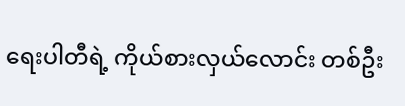ရေးပါတီရဲ့ ကိုယ်စားလှယ်လောင်း တစ်ဦး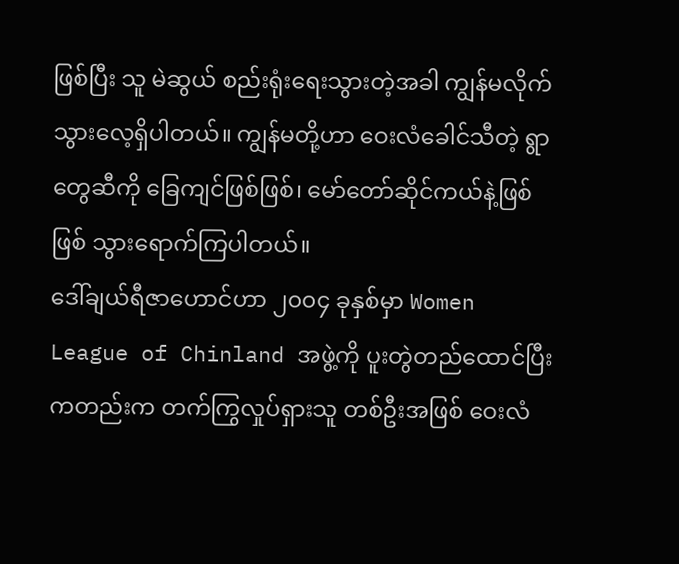ဖြစ်ပြီး သူ မဲဆွယ် စည်းရုံးရေးသွားတဲ့အခါ ကျွန်မလိုက်သွားလေ့ရှိပါတယ်။ ကျွန်မတို့ဟာ ဝေးလံခေါင်သီတဲ့ ရွာတွေဆီကို ခြေကျင်ဖြစ်ဖြစ်၊ မော်တော်ဆိုင်ကယ်နဲ့ဖြစ်ဖြစ် သွားရောက်ကြပါတယ်။
ဒေါ်ချယ်ရီဇာဟောင်ဟာ ၂၀၀၄ ခုနှစ်မှာ Women League of Chinland အဖွဲ့ကို ပူးတွဲတည်ထောင်ပြီးကတည်းက တက်ကြွလှုပ်ရှားသူ တစ်ဦးအဖြစ် ဝေးလံ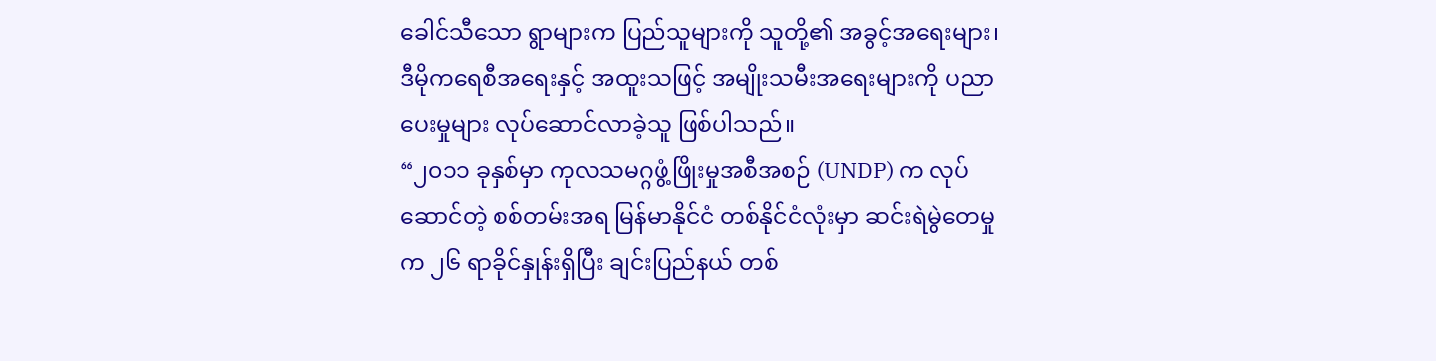ခေါင်သီသော ရွာများက ပြည်သူများကို သူတို့၏ အခွင့်အရေးများ၊ ဒီမိုကရေစီအရေးနှင့် အထူးသဖြင့် အမျိုးသမီးအရေးများကို ပညာပေးမှုများ လုပ်ဆောင်လာခဲ့သူ ဖြစ်ပါသည်။
“၂၀၁၁ ခုနှစ်မှာ ကုလသမဂ္ဂဖွံ့ဖြိုးမှုအစီအစဉ် (UNDP) က လုပ်ဆောင်တဲ့ စစ်တမ်းအရ မြန်မာနိုင်ငံ တစ်နိုင်ငံလုံးမှာ ဆင်းရဲမွဲတေမှုက ၂၆ ရာခိုင်နှုန်းရှိပြီး ချင်းပြည်နယ် တစ်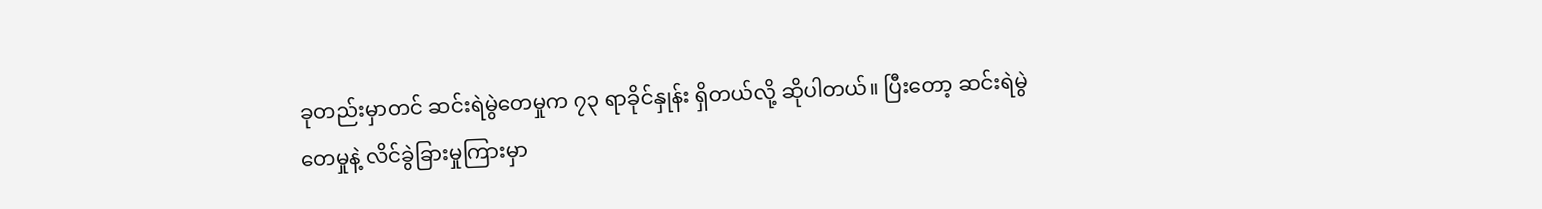ခုတည်းမှာတင် ဆင်းရဲမွဲတေမှုက ၇၃ ရာခိုင်နှုန်း ရှိတယ်လို့ ဆိုပါတယ်။ ပြီးတော့ ဆင်းရဲမွဲတေမှုနဲ့ လိင်ခွဲခြားမှုကြားမှာ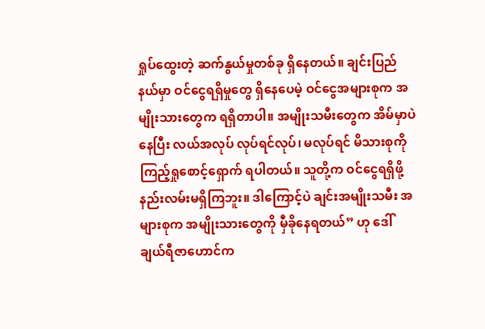ရှုပ်ထွေးတဲ့ ဆက်နွယ်မှုတစ်ခု ရှိနေတယ်။ ချင်းပြည်နယ်မှာ ဝင်ငွေရရှိမှုတွေ ရှိနေပေမဲ့ ဝင်ငွေအများစုက အမျိုးသားတွေက ရရှိတာပါ။ အမျိုးသမီးတွေက အိမ်မှာပဲနေပြီး လယ်အလုပ် လုပ်ရင်လုပ်၊ မလုပ်ရင် မိသားစုကို ကြည့်ရှုစောင့်ရှောက် ရပါတယ်။ သူတို့က ဝင်ငွေရရှိဖို့ နည်းလမ်းမရှိကြဘူး။ ဒါကြောင့်ပဲ ချင်းအမျိုးသမီး အများစုက အမျိုးသားတွေကို မှီခိုနေရတယ်” ဟု ဒေါ်ချယ်ရီဇာဟောင်က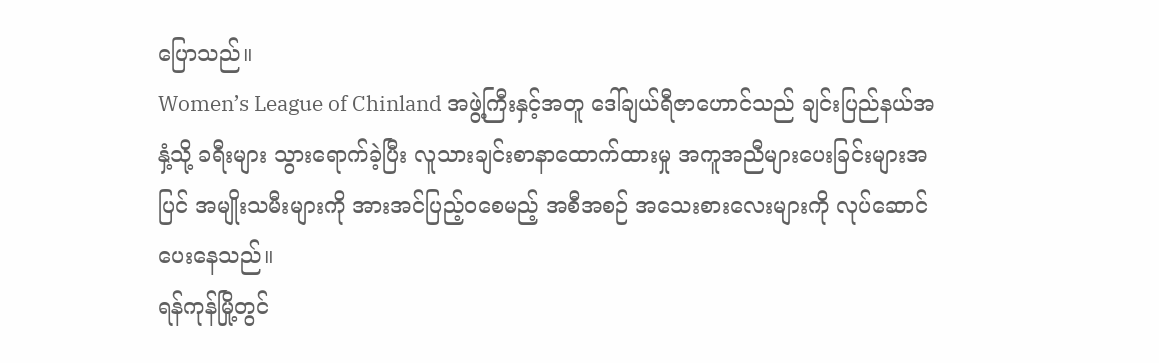ပြောသည်။
Women’s League of Chinland အဖွဲ့ကြီးနှင့်အတူ ဒေါ်ချယ်ရီဇာဟောင်သည် ချင်းပြည်နယ်အနှံ့သို့ ခရီးများ သွားရောက်ခဲ့ပြီး လူသားချင်းစာနာထောက်ထားမှု အကူအညီများပေးခြင်းများအပြင် အမျိုးသမီးများကို အားအင်ပြည့်ဝစေမည့် အစီအစဉ် အသေးစားလေးများကို လုပ်ဆောင်ပေးနေသည်။
ရန်ကုန်မြို့တွင်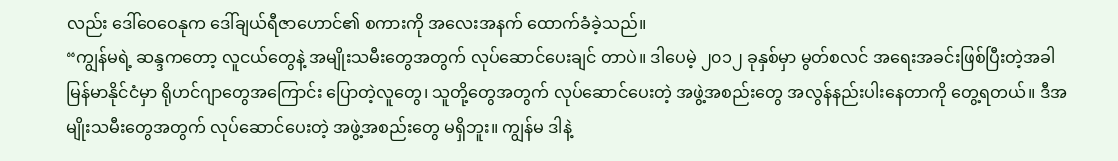လည်း ဒေါ်ဝေဝေနုက ဒေါ်ချယ်ရီဇာဟောင်၏ စကားကို အလေးအနက် ထောက်ခံခဲ့သည်။
“ကျွန်မရဲ့ ဆန္ဒကတော့ လူငယ်တွေနဲ့ အမျိုးသမီးတွေအတွက် လုပ်ဆောင်ပေးချင် တာပဲ။ ဒါပေမဲ့ ၂၀၁၂ ခုနှစ်မှာ မွတ်စလင် အရေးအခင်းဖြစ်ပြီးတဲ့အခါ မြန်မာနိုင်ငံမှာ ရိုဟင်ဂျာတွေအကြောင်း ပြောတဲ့လူတွေ၊ သူတို့တွေအတွက် လုပ်ဆောင်ပေးတဲ့ အဖွဲ့အစည်းတွေ အလွန်နည်းပါးနေတာကို တွေ့ရတယ်။ ဒီအမျိုးသမီးတွေအတွက် လုပ်ဆောင်ပေးတဲ့ အဖွဲ့အစည်းတွေ မရှိဘူး။ ကျွန်မ ဒါနဲ့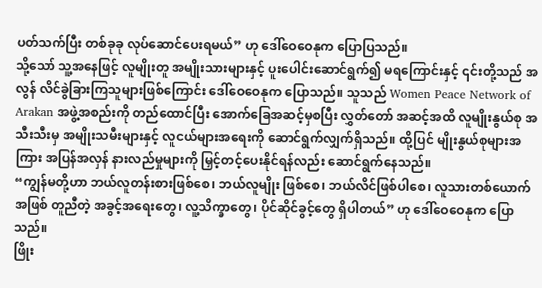ပတ်သက်ပြီး တစ်ခုခု လုပ်ဆောင်ပေးရမယ်” ဟု ဒေါ်ဝေဝေနုက ပြောပြသည်။
သို့သော် သူ့အနေဖြင့် လူမျိုးတူ အမျိုးသားများနှင့် ပူးပေါင်းဆောင်ရွက်၍ မရကြောင်းနှင့် ၎င်းတို့သည် အလွန် လိင်ခွဲခြားကြသူများဖြစ်ကြောင်း ဒေါ်ဝေဝေနုက ပြောသည်။ သူသည် Women Peace Network of Arakan အဖွဲ့အစည်းကို တည်ထောင်ပြီး အောက်ခြေအဆင့်မှစပြီး လွှတ်တော် အဆင့်အထိ လူမျိုးနွယ်စု အသီးသီးမှ အမျိုးသမီးများနှင့် လူငယ်များအရေးကို ဆောင်ရွက်လျှက်ရှိသည်။ ထို့ပြင် မျိုးနွယ်စုများအကြား အပြန်အလှန် နားလည်မှုများကို မြှင့်တင့်ပေးနိုင်ရန်လည်း ဆောင်ရွက်နေသည်။
“ကျွန်မတို့ဟာ ဘယ်လူတန်းစားဖြစ်စေ၊ ဘယ်လူမျိုး ဖြစ်စေ၊ ဘယ်လိင်ဖြစ်ပါစေ၊ လူသားတစ်ယောက်အဖြစ် တူညီတဲ့ အခွင့်အရေးတွေ၊ လူ့သိက္ခာတွေ၊ ပိုင်ဆိုင်ခွင့်တွေ ရှိပါတယ်” ဟု ဒေါ်ဝေဝေနုက ပြောသည်။
ဖြိုး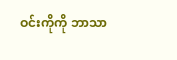ဝင်းကိုကို ဘာသာ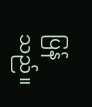ပြန်သည်။